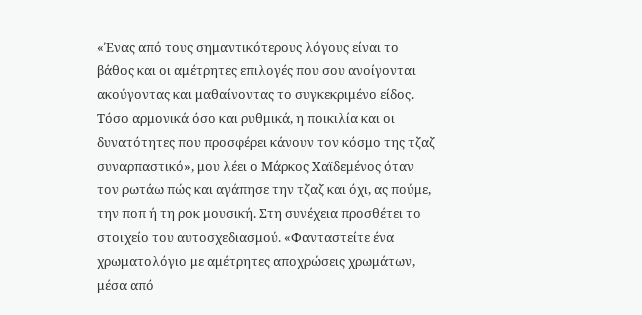«Ένας από τους σημαντικότερους λόγους είναι το βάθος και οι αμέτρητες επιλογές που σου ανοίγονται ακούγοντας και μαθαίνοντας το συγκεκριμένο είδος. Τόσο αρμονικά όσο και ρυθμικά, η ποικιλία και οι δυνατότητες που προσφέρει κάνουν τον κόσμο της τζαζ συναρπαστικό», μου λέει ο Μάρκος Χαϊδεμένος όταν τον ρωτάω πώς και αγάπησε την τζαζ και όχι, ας πούμε, την ποπ ή τη ροκ μουσική. Στη συνέχεια προσθέτει το στοιχείο του αυτοσχεδιασμού. «Φανταστείτε ένα χρωματολόγιο με αμέτρητες αποχρώσεις χρωμάτων, μέσα από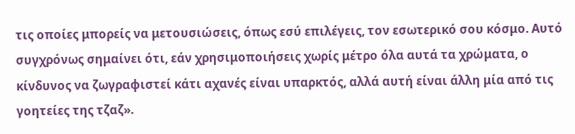τις οποίες μπορείς να μετουσιώσεις, όπως εσύ επιλέγεις, τον εσωτερικό σου κόσμο. Αυτό συγχρόνως σημαίνει ότι, εάν χρησιμοποιήσεις χωρίς μέτρο όλα αυτά τα χρώματα, ο κίνδυνος να ζωγραφιστεί κάτι αχανές είναι υπαρκτός, αλλά αυτή είναι άλλη μία από τις γοητείες της τζαζ».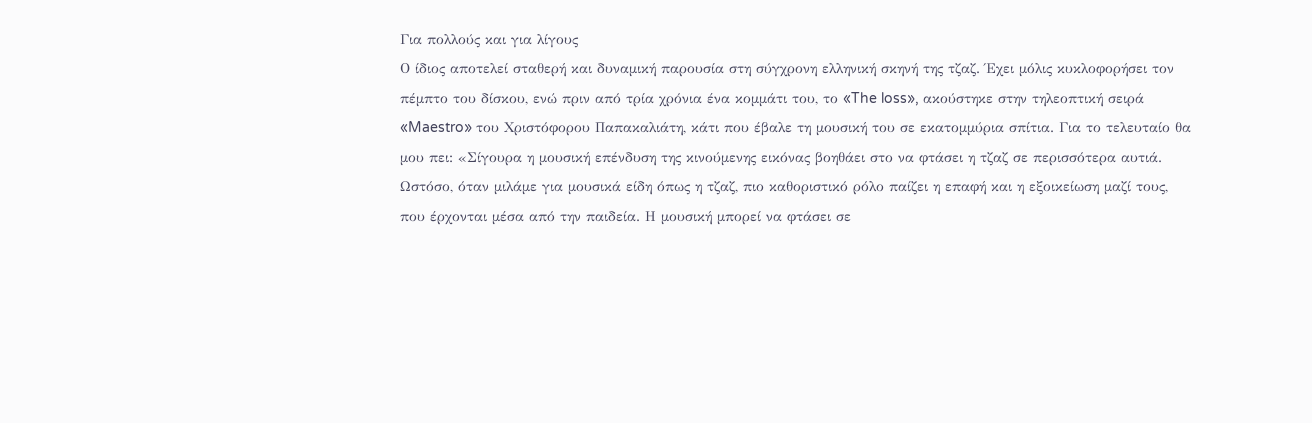Για πολλούς και για λίγους
Ο ίδιος αποτελεί σταθερή και δυναμική παρουσία στη σύγχρονη ελληνική σκηνή της τζαζ. Έχει μόλις κυκλοφορήσει τον πέμπτο του δίσκου, ενώ πριν από τρία χρόνια ένα κομμάτι του, το «The loss», ακούστηκε στην τηλεοπτική σειρά «Maestro» του Χριστόφορου Παπακαλιάτη, κάτι που έβαλε τη μουσική του σε εκατομμύρια σπίτια. Για το τελευταίο θα μου πει: «Σίγουρα η μουσική επένδυση της κινούμενης εικόνας βοηθάει στο να φτάσει η τζαζ σε περισσότερα αυτιά. Ωστόσο, όταν μιλάμε για μουσικά είδη όπως η τζαζ, πιο καθοριστικό ρόλο παίζει η επαφή και η εξοικείωση μαζί τους, που έρχονται μέσα από την παιδεία. Η μουσική μπορεί να φτάσει σε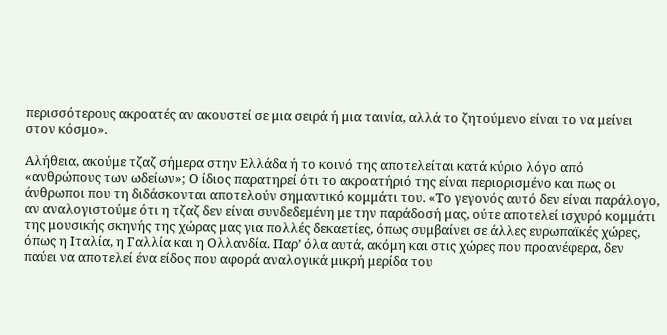περισσότερους ακροατές αν ακουστεί σε μια σειρά ή μια ταινία, αλλά το ζητούμενο είναι το να μείνει στον κόσμο».

Αλήθεια, ακούμε τζαζ σήμερα στην Ελλάδα ή το κοινό της αποτελείται κατά κύριο λόγο από «ανθρώπους των ωδείων»; Ο ίδιος παρατηρεί ότι το ακροατήριό της είναι περιορισμένο και πως οι άνθρωποι που τη διδάσκονται αποτελούν σημαντικό κομμάτι του. «Το γεγονός αυτό δεν είναι παράλογο, αν αναλογιστούμε ότι η τζαζ δεν είναι συνδεδεμένη με την παράδοσή μας, ούτε αποτελεί ισχυρό κομμάτι της μουσικής σκηνής της χώρας μας για πολλές δεκαετίες, όπως συμβαίνει σε άλλες ευρωπαϊκές χώρες, όπως η Ιταλία, η Γαλλία και η Ολλανδία. Παρ’ όλα αυτά, ακόμη και στις χώρες που προανέφερα, δεν παύει να αποτελεί ένα είδος που αφορά αναλογικά μικρή μερίδα του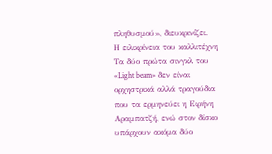πληθυσμού», διευκρινίζει.
Η ειλικρίνεια του καλλιτέχνη
Τα δύο πρώτα σινγκλ του «Light beam» δεν είναι ορχηστρικά αλλά τραγούδια που τα ερμηνεύει η Ειρήνη Αραμπατζή, ενώ στον δίσκο υπάρχουν ακόμα δύο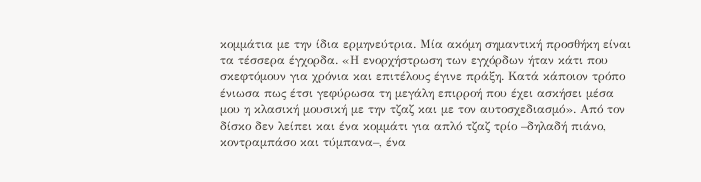κομμάτια με την ίδια ερμηνεύτρια. Μία ακόμη σημαντική προσθήκη είναι τα τέσσερα έγχορδα. «Η ενορχήστρωση των εγχόρδων ήταν κάτι που σκεφτόμουν για χρόνια και επιτέλους έγινε πράξη. Κατά κάποιον τρόπο ένιωσα πως έτσι γεφύρωσα τη μεγάλη επιρροή που έχει ασκήσει μέσα μου η κλασική μουσική με την τζαζ και με τον αυτοσχεδιασμό». Από τον δίσκο δεν λείπει και ένα κομμάτι για απλό τζαζ τρίο –δηλαδή πιάνο, κοντραμπάσο και τύμπανα–, ένα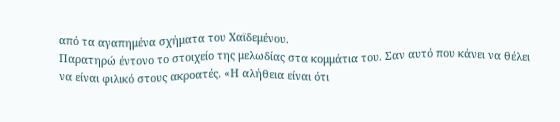από τα αγαπημένα σχήματα του Χαϊδεμένου.
Παρατηρώ έντονο το στοιχείο της μελωδίας στα κομμάτια του. Σαν αυτό που κάνει να θέλει να είναι φιλικό στους ακροατές. «Η αλήθεια είναι ότι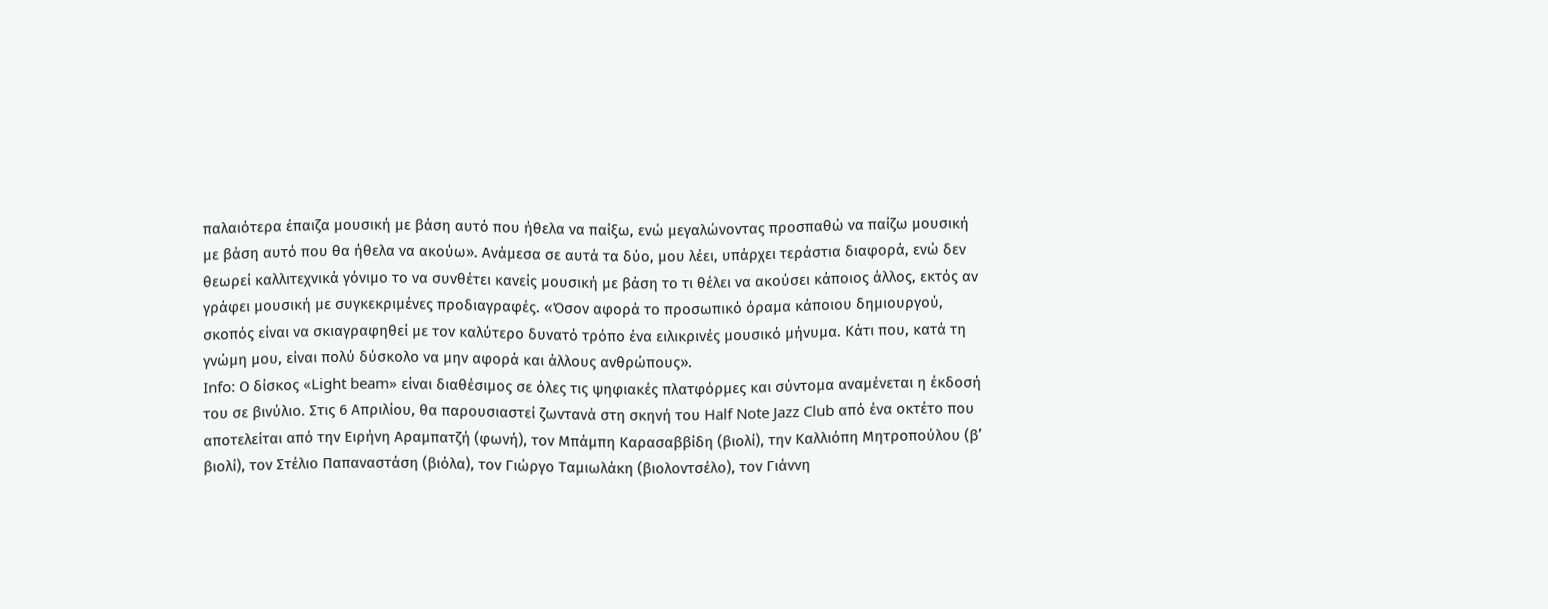παλαιότερα έπαιζα μουσική με βάση αυτό που ήθελα να παίξω, ενώ μεγαλώνοντας προσπαθώ να παίζω μουσική με βάση αυτό που θα ήθελα να ακούω». Ανάμεσα σε αυτά τα δύο, μου λέει, υπάρχει τεράστια διαφορά, ενώ δεν θεωρεί καλλιτεχνικά γόνιμο το να συνθέτει κανείς μουσική με βάση το τι θέλει να ακούσει κάποιος άλλος, εκτός αν γράφει μουσική με συγκεκριμένες προδιαγραφές. «Όσον αφορά το προσωπικό όραμα κάποιου δημιουργού, σκοπός είναι να σκιαγραφηθεί με τον καλύτερο δυνατό τρόπο ένα ειλικρινές μουσικό μήνυμα. Κάτι που, κατά τη γνώμη μου, είναι πολύ δύσκολο να μην αφορά και άλλους ανθρώπους».
Info: Ο δίσκος «Light beam» είναι διαθέσιμος σε όλες τις ψηφιακές πλατφόρμες και σύντομα αναμένεται η έκδοσή του σε βινύλιο. Στις 6 Απριλίου, θα παρουσιαστεί ζωντανά στη σκηνή του Half Note Jazz Club από ένα οκτέτο που αποτελείται από την Ειρήνη Αραμπατζή (φωνή), τον Μπάμπη Καρασαββίδη (βιολί), την Καλλιόπη Μητροπούλου (β’ βιολί), τον Ʃτέλιο Παπαναστάση (βιόλα), τον Γιώργο Ταμιωλάκη (βιολοντσέλο), τον Γιάννη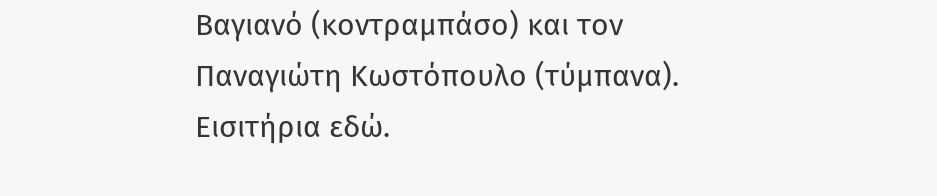Βαγιανό (κοντραμπάσο) και τον Παναγιώτη Κωστόπουλο (τύμπανα). Εισιτήρια εδώ.